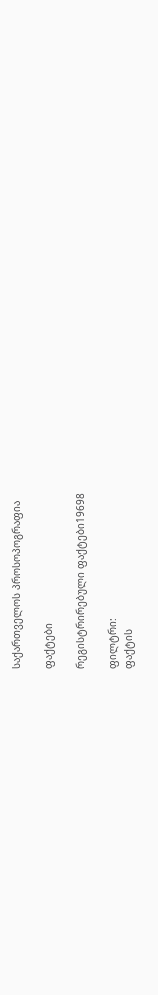საქართველოს პროსოპოგრაფია

ფაქტები

რეგისტრირებული ფაქტები19698

ფილტრი:
ფაქტის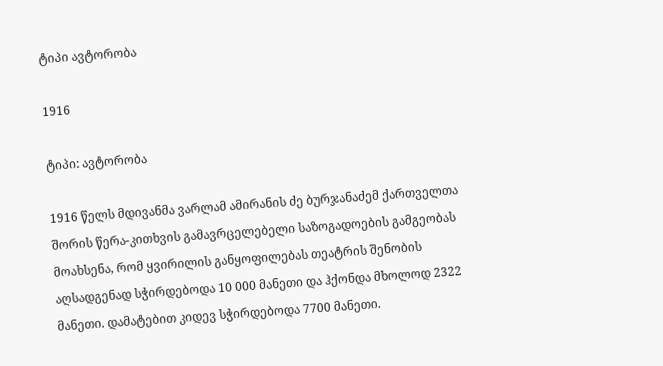ტიპი ავტორობა

1916

ტიპი: ავტორობა

1916 წელს მდივანმა ვარლამ ამირანის ძე ბურჯანაძემ ქართველთა შორის წერა-კითხვის გამავრცელებელი საზოგადოების გამგეობას მოახსენა, რომ ყვირილის განყოფილებას თეატრის შენობის აღსადგენად სჭირდებოდა 10 000 მანეთი და ჰქონდა მხოლოდ 2322 მანეთი. დამატებით კიდევ სჭირდებოდა 7700 მანეთი.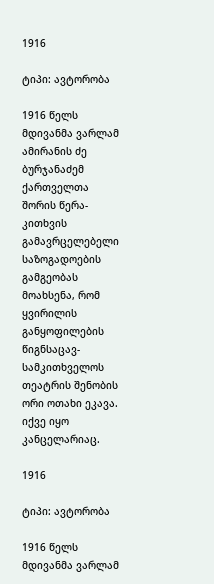1916

ტიპი: ავტორობა

1916 წელს მდივანმა ვარლამ ამირანის ძე ბურჯანაძემ ქართველთა შორის წერა-კითხვის გამავრცელებელი საზოგადოების გამგეობას მოახსენა, რომ ყვირილის განყოფილების წიგნსაცავ-სამკითხველოს თეატრის შენობის ორი ოთახი ეკავა. იქვე იყო კანცელარიაც.

1916

ტიპი: ავტორობა

1916 წელს მდივანმა ვარლამ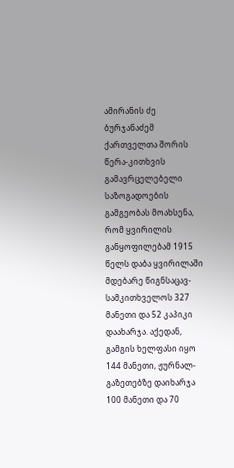ამირანის ძე ბურჯანაძემ ქართველთა შორის წერა-კითხვის გამავრცელებელი საზოგადოების გამგეობას მოახსენა, რომ ყვირილის განყოფილებამ 1915 წელს დაბა ყვირილაში მდებარე წიგნსაცავ-სამკითხველოს 327 მანეთი და 52 კაპიკი დაახარჯა. აქედან, გამგის ხელფასი იყო 144 მანეთი, ჟურნალ-გაზეთებზე დაიხარჯა 100 მანეთი და 70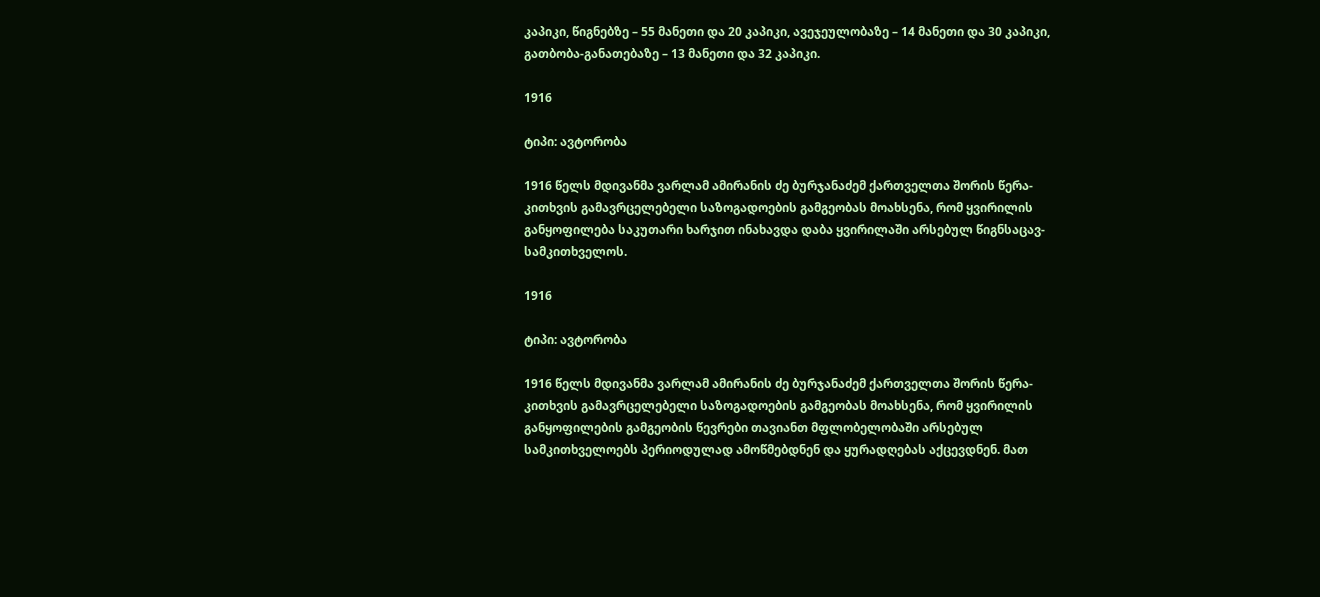კაპიკი, წიგნებზე – 55 მანეთი და 20 კაპიკი, ავეჯეულობაზე – 14 მანეთი და 30 კაპიკი, გათბობა-განათებაზე – 13 მანეთი და 32 კაპიკი.

1916

ტიპი: ავტორობა

1916 წელს მდივანმა ვარლამ ამირანის ძე ბურჯანაძემ ქართველთა შორის წერა-კითხვის გამავრცელებელი საზოგადოების გამგეობას მოახსენა, რომ ყვირილის განყოფილება საკუთარი ხარჯით ინახავდა დაბა ყვირილაში არსებულ წიგნსაცავ-სამკითხველოს.

1916

ტიპი: ავტორობა

1916 წელს მდივანმა ვარლამ ამირანის ძე ბურჯანაძემ ქართველთა შორის წერა-კითხვის გამავრცელებელი საზოგადოების გამგეობას მოახსენა, რომ ყვირილის განყოფილების გამგეობის წევრები თავიანთ მფლობელობაში არსებულ სამკითხველოებს პერიოდულად ამოწმებდნენ და ყურადღებას აქცევდნენ. მათ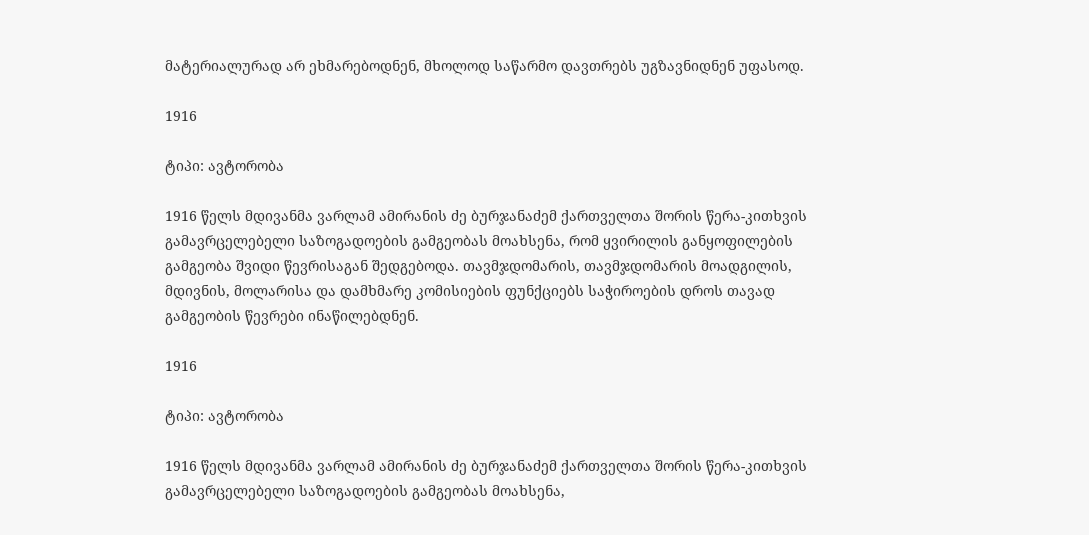მატერიალურად არ ეხმარებოდნენ, მხოლოდ საწარმო დავთრებს უგზავნიდნენ უფასოდ.

1916

ტიპი: ავტორობა

1916 წელს მდივანმა ვარლამ ამირანის ძე ბურჯანაძემ ქართველთა შორის წერა-კითხვის გამავრცელებელი საზოგადოების გამგეობას მოახსენა, რომ ყვირილის განყოფილების გამგეობა შვიდი წევრისაგან შედგებოდა. თავმჯდომარის, თავმჯდომარის მოადგილის, მდივნის, მოლარისა და დამხმარე კომისიების ფუნქციებს საჭიროების დროს თავად გამგეობის წევრები ინაწილებდნენ.

1916

ტიპი: ავტორობა

1916 წელს მდივანმა ვარლამ ამირანის ძე ბურჯანაძემ ქართველთა შორის წერა-კითხვის გამავრცელებელი საზოგადოების გამგეობას მოახსენა,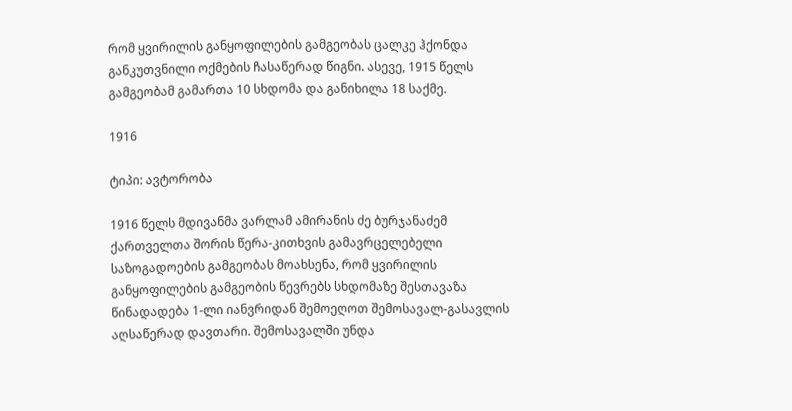რომ ყვირილის განყოფილების გამგეობას ცალკე ჰქონდა განკუთვნილი ოქმების ჩასაწერად წიგნი. ასევე, 1915 წელს გამგეობამ გამართა 10 სხდომა და განიხილა 18 საქმე.

1916

ტიპი: ავტორობა

1916 წელს მდივანმა ვარლამ ამირანის ძე ბურჯანაძემ ქართველთა შორის წერა-კითხვის გამავრცელებელი საზოგადოების გამგეობას მოახსენა, რომ ყვირილის განყოფილების გამგეობის წევრებს სხდომაზე შესთავაზა წინადადება 1-ლი იანვრიდან შემოეღოთ შემოსავალ-გასავლის აღსაწერად დავთარი. შემოსავალში უნდა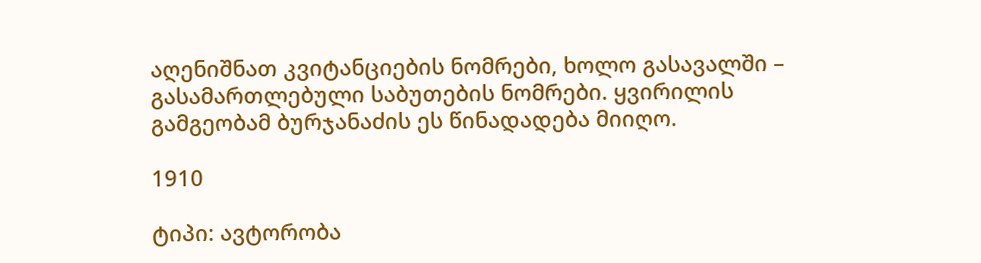აღენიშნათ კვიტანციების ნომრები, ხოლო გასავალში – გასამართლებული საბუთების ნომრები. ყვირილის გამგეობამ ბურჯანაძის ეს წინადადება მიიღო.

1910

ტიპი: ავტორობა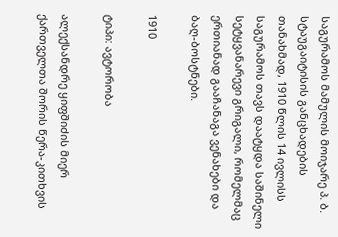საგურამოს მამულის მოიჯარე პ. ბ. სტაუგაიტისის განცხადების თანახმად, 1910 წლის 14 ივლისს საგურამოს თავს დაატყდა საშინელი სეტყვანარევი გრიგალი, რომელმაც ერთიანად გააჩანაგა ვენახები და ბაღ-ბოსტნები.

1910

ტიპი: ავტორობა

ალექსანდრე ყიფშიძის მიერ ქართველთა შორის წერა-კითხვის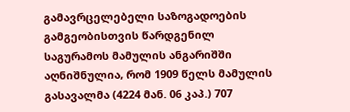გამავრცელებელი საზოგადოების გამგეობისთვის წარდგენილ საგურამოს მამულის ანგარიშში აღნიშნულია, რომ 1909 წელს მამულის გასავალმა (4224 მან. 06 კაპ.) 707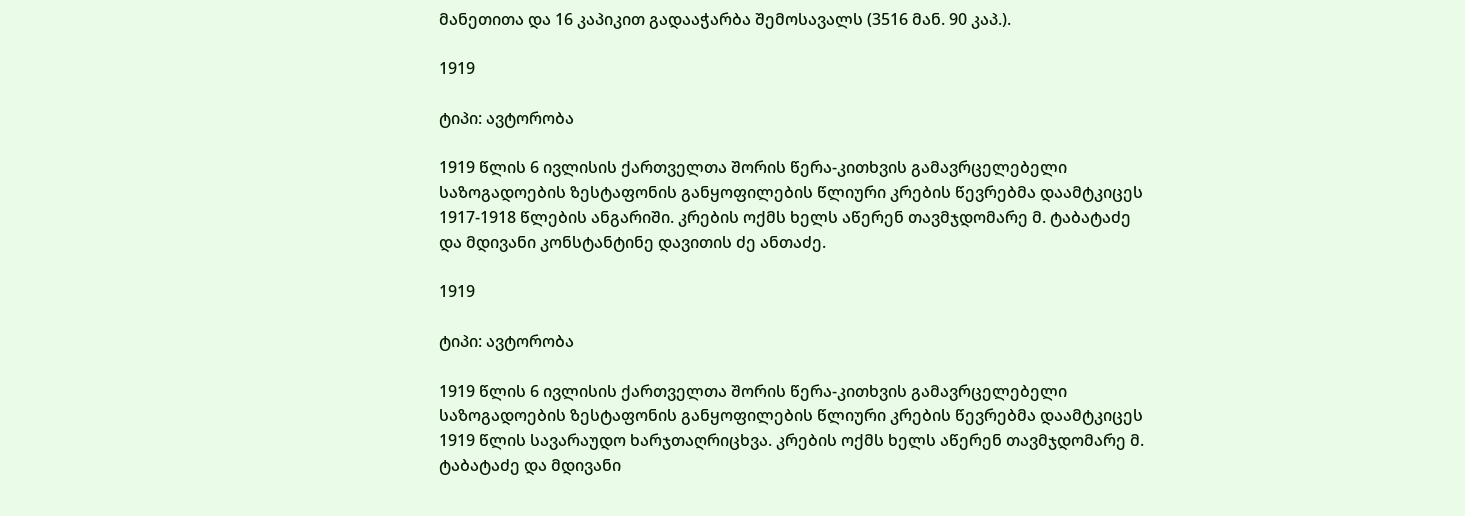მანეთითა და 16 კაპიკით გადააჭარბა შემოსავალს (3516 მან. 90 კაპ.).

1919

ტიპი: ავტორობა

1919 წლის 6 ივლისის ქართველთა შორის წერა-კითხვის გამავრცელებელი საზოგადოების ზესტაფონის განყოფილების წლიური კრების წევრებმა დაამტკიცეს 1917-1918 წლების ანგარიში. კრების ოქმს ხელს აწერენ თავმჯდომარე მ. ტაბატაძე და მდივანი კონსტანტინე დავითის ძე ანთაძე.

1919

ტიპი: ავტორობა

1919 წლის 6 ივლისის ქართველთა შორის წერა-კითხვის გამავრცელებელი საზოგადოების ზესტაფონის განყოფილების წლიური კრების წევრებმა დაამტკიცეს 1919 წლის სავარაუდო ხარჯთაღრიცხვა. კრების ოქმს ხელს აწერენ თავმჯდომარე მ. ტაბატაძე და მდივანი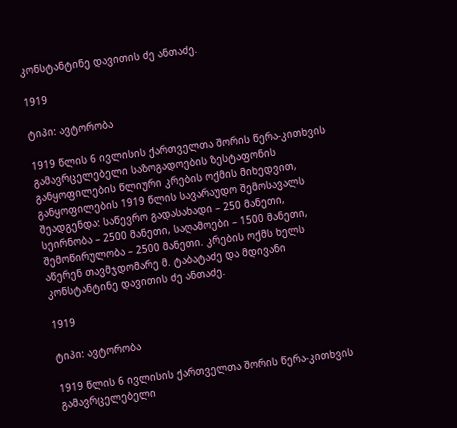კონსტანტინე დავითის ძე ანთაძე.

1919

ტიპი: ავტორობა

1919 წლის 6 ივლისის ქართველთა შორის წერა-კითხვის გამავრცელებელი საზოგადოების ზესტაფონის განყოფილების წლიური კრების ოქმის მიხედვით, განყოფილების 1919 წლის სავარაუდო შემოსავალს შეადგენდა: საწევრო გადასახადი – 250 მანეთი, სეირნობა – 2500 მანეთი, საღამოები – 1500 მანეთი, შემოწირულობა – 2500 მანეთი. კრების ოქმს ხელს აწერენ თავმჯდომარე მ. ტაბატაძე და მდივანი კონსტანტინე დავითის ძე ანთაძე.

1919

ტიპი: ავტორობა

1919 წლის 6 ივლისის ქართველთა შორის წერა-კითხვის გამავრცელებელი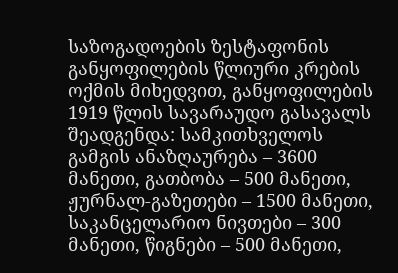საზოგადოების ზესტაფონის განყოფილების წლიური კრების ოქმის მიხედვით, განყოფილების 1919 წლის სავარაუდო გასავალს შეადგენდა: სამკითხველოს გამგის ანაზღაურება – 3600 მანეთი, გათბობა – 500 მანეთი, ჟურნალ-გაზეთები – 1500 მანეთი, საკანცელარიო ნივთები – 300 მანეთი, წიგნები – 500 მანეთი,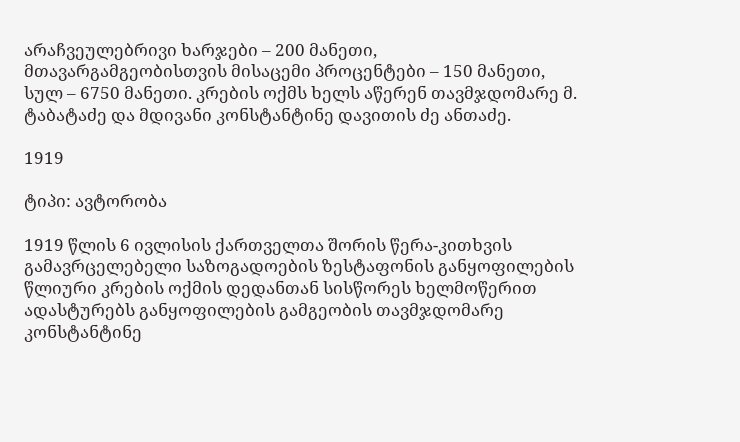არაჩვეულებრივი ხარჯები – 200 მანეთი, მთავარგამგეობისთვის მისაცემი პროცენტები – 150 მანეთი, სულ – 6750 მანეთი. კრების ოქმს ხელს აწერენ თავმჯდომარე მ. ტაბატაძე და მდივანი კონსტანტინე დავითის ძე ანთაძე.

1919

ტიპი: ავტორობა

1919 წლის 6 ივლისის ქართველთა შორის წერა-კითხვის გამავრცელებელი საზოგადოების ზესტაფონის განყოფილების წლიური კრების ოქმის დედანთან სისწორეს ხელმოწერით ადასტურებს განყოფილების გამგეობის თავმჯდომარე კონსტანტინე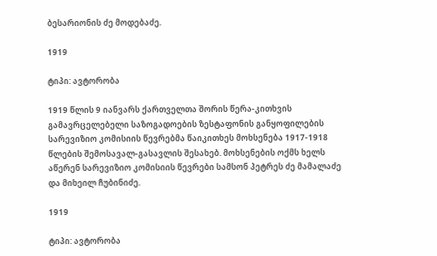ბესარიონის ძე მოდებაძე.

1919

ტიპი: ავტორობა

1919 წლის 9 იანვარს ქართველთა შორის წერა-კითხვის გამავრცელებელი საზოგადოების ზესტაფონის განყოფილების სარევიზიო კომისიის წევრებმა წაიკითხეს მოხსენება 1917-1918 წლების შემოსავალ-გასავლის შესახებ. მოხსენების ოქმს ხელს აწერენ სარევიზიო კომისიის წევრები სამსონ პეტრეს ძე მამალაძე და მიხეილ ჩუბინიძე.

1919

ტიპი: ავტორობა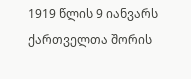1919 წლის 9 იანვარს ქართველთა შორის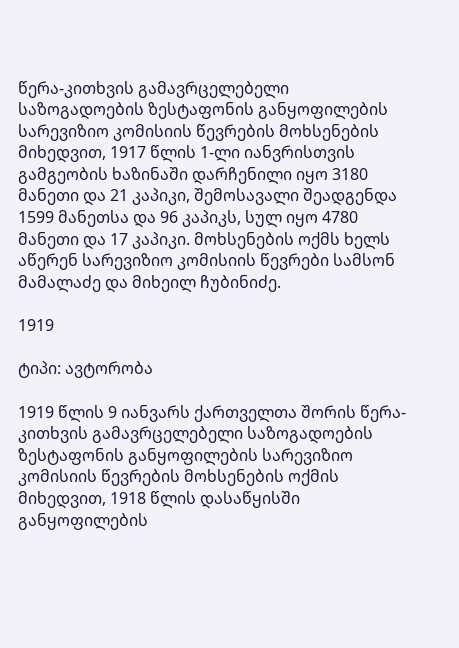წერა-კითხვის გამავრცელებელი საზოგადოების ზესტაფონის განყოფილების სარევიზიო კომისიის წევრების მოხსენების მიხედვით, 1917 წლის 1-ლი იანვრისთვის გამგეობის ხაზინაში დარჩენილი იყო 3180 მანეთი და 21 კაპიკი, შემოსავალი შეადგენდა 1599 მანეთსა და 96 კაპიკს, სულ იყო 4780 მანეთი და 17 კაპიკი. მოხსენების ოქმს ხელს აწერენ სარევიზიო კომისიის წევრები სამსონ მამალაძე და მიხეილ ჩუბინიძე.

1919

ტიპი: ავტორობა

1919 წლის 9 იანვარს ქართველთა შორის წერა-კითხვის გამავრცელებელი საზოგადოების ზესტაფონის განყოფილების სარევიზიო კომისიის წევრების მოხსენების ოქმის მიხედვით, 1918 წლის დასაწყისში განყოფილების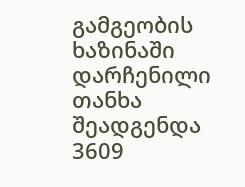გამგეობის ხაზინაში დარჩენილი თანხა შეადგენდა 3609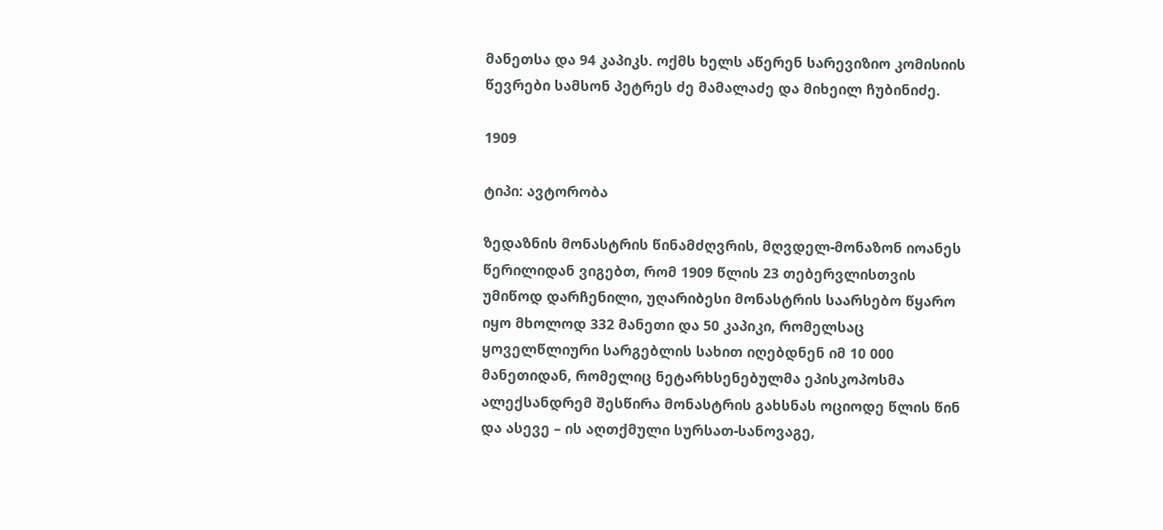მანეთსა და 94 კაპიკს. ოქმს ხელს აწერენ სარევიზიო კომისიის წევრები სამსონ პეტრეს ძე მამალაძე და მიხეილ ჩუბინიძე.

1909

ტიპი: ავტორობა

ზედაზნის მონასტრის წინამძღვრის, მღვდელ-მონაზონ იოანეს წერილიდან ვიგებთ, რომ 1909 წლის 23 თებერვლისთვის უმიწოდ დარჩენილი, უღარიბესი მონასტრის საარსებო წყარო იყო მხოლოდ 332 მანეთი და 50 კაპიკი, რომელსაც ყოველწლიური სარგებლის სახით იღებდნენ იმ 10 000 მანეთიდან, რომელიც ნეტარხსენებულმა ეპისკოპოსმა ალექსანდრემ შესწირა მონასტრის გახსნას ოციოდე წლის წინ და ასევე – ის აღთქმული სურსათ-სანოვაგე,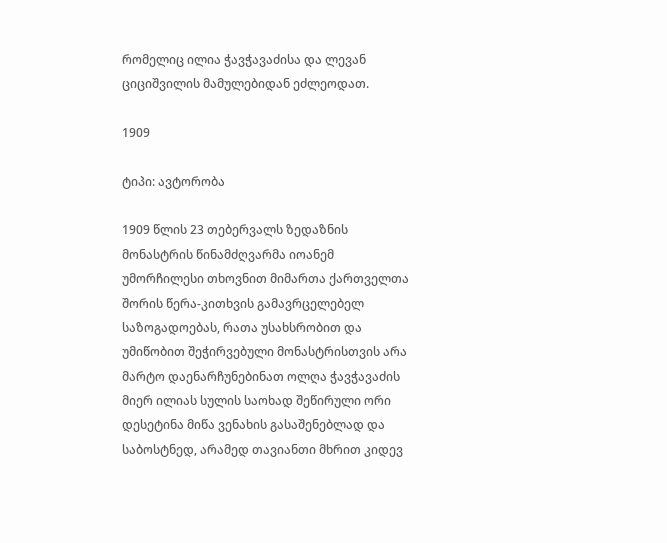რომელიც ილია ჭავჭავაძისა და ლევან ციციშვილის მამულებიდან ეძლეოდათ.

1909

ტიპი: ავტორობა

1909 წლის 23 თებერვალს ზედაზნის მონასტრის წინამძღვარმა იოანემ უმორჩილესი თხოვნით მიმართა ქართველთა შორის წერა-კითხვის გამავრცელებელ საზოგადოებას, რათა უსახსრობით და უმიწობით შეჭირვებული მონასტრისთვის არა მარტო დაენარჩუნებინათ ოლღა ჭავჭავაძის მიერ ილიას სულის საოხად შეწირული ორი დესეტინა მიწა ვენახის გასაშენებლად და საბოსტნედ, არამედ თავიანთი მხრით კიდევ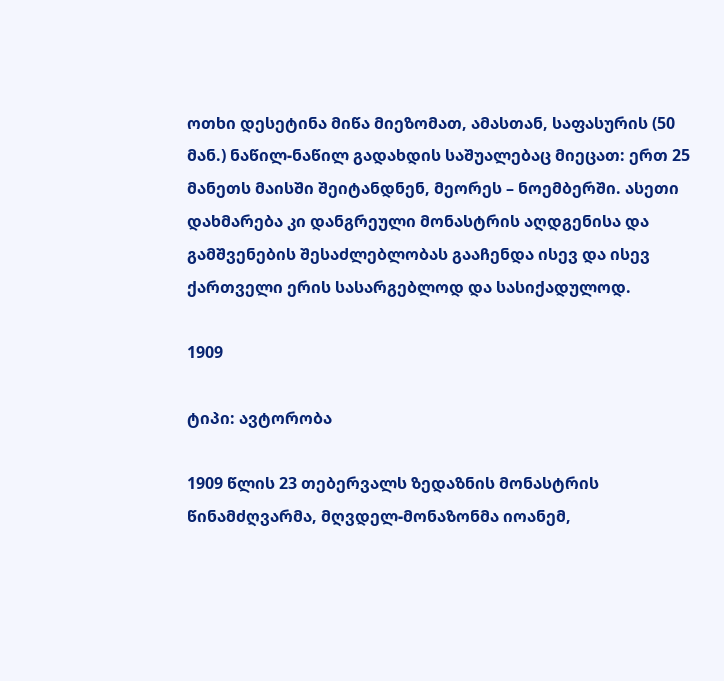ოთხი დესეტინა მიწა მიეზომათ, ამასთან, საფასურის (50 მან.) ნაწილ-ნაწილ გადახდის საშუალებაც მიეცათ: ერთ 25 მანეთს მაისში შეიტანდნენ, მეორეს – ნოემბერში. ასეთი დახმარება კი დანგრეული მონასტრის აღდგენისა და გამშვენების შესაძლებლობას გააჩენდა ისევ და ისევ ქართველი ერის სასარგებლოდ და სასიქადულოდ.

1909

ტიპი: ავტორობა

1909 წლის 23 თებერვალს ზედაზნის მონასტრის წინამძღვარმა, მღვდელ-მონაზონმა იოანემ,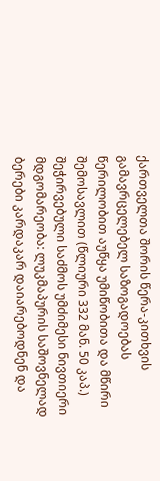ქართველთა შორის წერა-კითხვის გამავრცელებელ საზოგადოებას წერილობით აუწყა უმიწობითა და მწირი შემოსავლით (წლიური 332 მან. 50 კაპ.) შეჭირვებული საძმოს უმძიმესი ნივთიერი მდგომარეობა: ლუკმაპურის საშოვნელად ბერები კარდაკარ დაიარებოდნენ და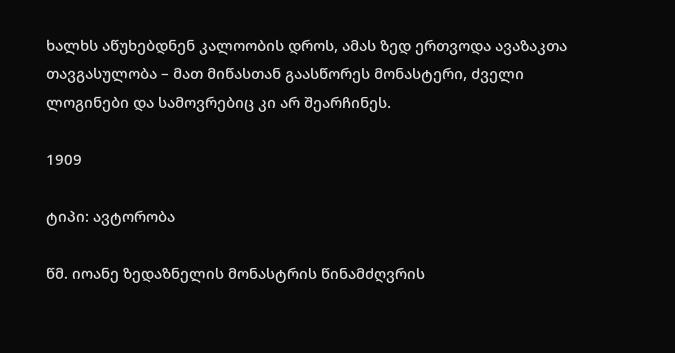ხალხს აწუხებდნენ კალოობის დროს, ამას ზედ ერთვოდა ავაზაკთა თავგასულობა – მათ მიწასთან გაასწორეს მონასტერი, ძველი ლოგინები და სამოვრებიც კი არ შეარჩინეს.

1909

ტიპი: ავტორობა

წმ. იოანე ზედაზნელის მონასტრის წინამძღვრის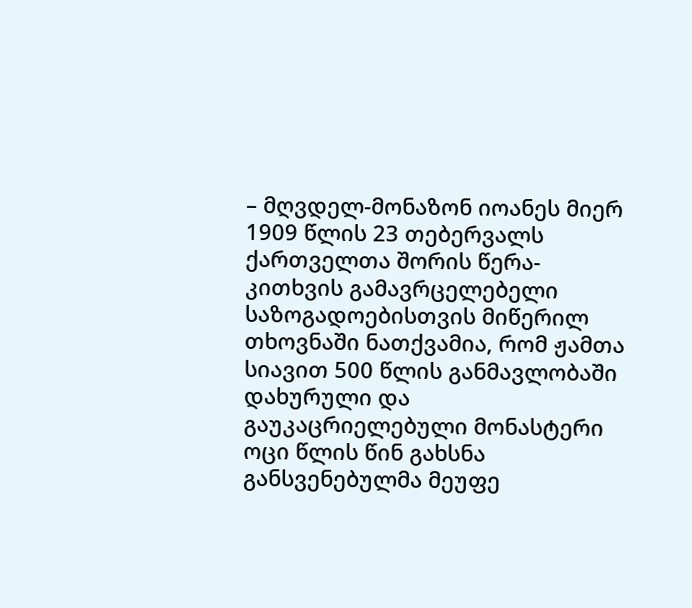– მღვდელ-მონაზონ იოანეს მიერ 1909 წლის 23 თებერვალს ქართველთა შორის წერა-კითხვის გამავრცელებელი საზოგადოებისთვის მიწერილ თხოვნაში ნათქვამია, რომ ჟამთა სიავით 500 წლის განმავლობაში დახურული და გაუკაცრიელებული მონასტერი ოცი წლის წინ გახსნა განსვენებულმა მეუფე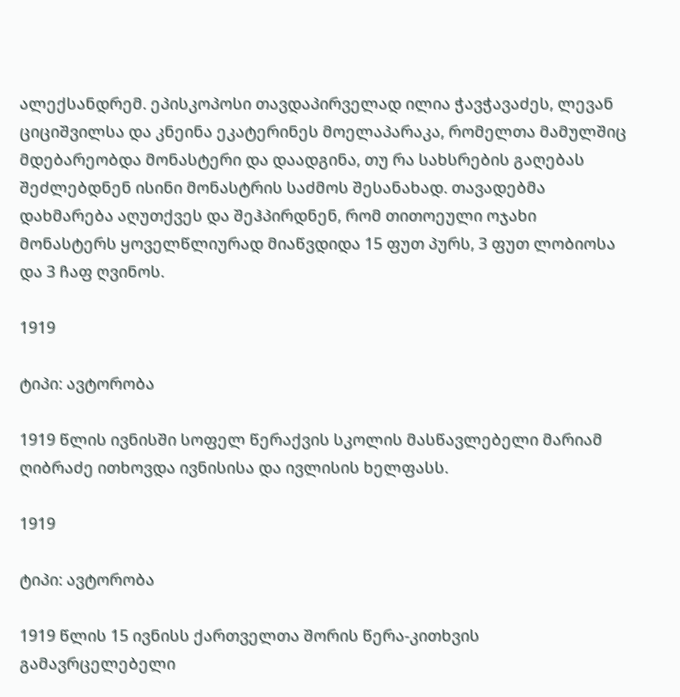ალექსანდრემ. ეპისკოპოსი თავდაპირველად ილია ჭავჭავაძეს, ლევან ციციშვილსა და კნეინა ეკატერინეს მოელაპარაკა, რომელთა მამულშიც მდებარეობდა მონასტერი და დაადგინა, თუ რა სახსრების გაღებას შეძლებდნენ ისინი მონასტრის საძმოს შესანახად. თავადებმა დახმარება აღუთქვეს და შეჰპირდნენ, რომ თითოეული ოჯახი მონასტერს ყოველწლიურად მიაწვდიდა 15 ფუთ პურს, 3 ფუთ ლობიოსა და 3 ჩაფ ღვინოს.

1919

ტიპი: ავტორობა

1919 წლის ივნისში სოფელ წერაქვის სკოლის მასწავლებელი მარიამ ღიბრაძე ითხოვდა ივნისისა და ივლისის ხელფასს.

1919

ტიპი: ავტორობა

1919 წლის 15 ივნისს ქართველთა შორის წერა-კითხვის გამავრცელებელი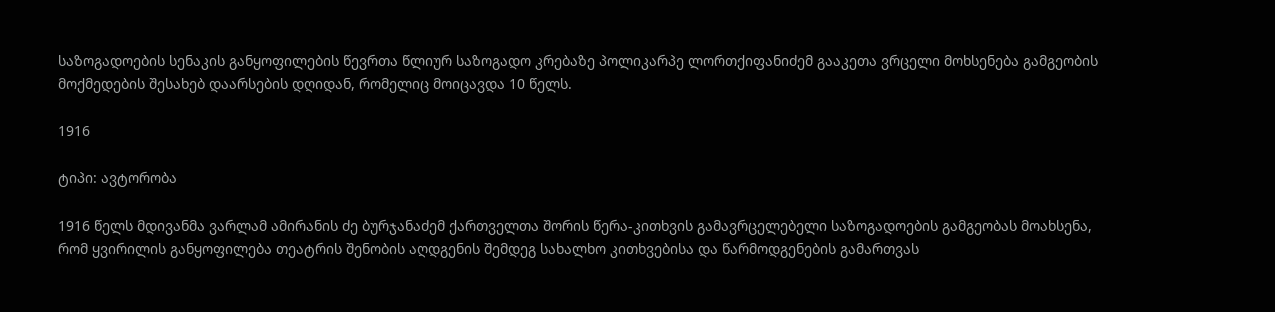საზოგადოების სენაკის განყოფილების წევრთა წლიურ საზოგადო კრებაზე პოლიკარპე ლორთქიფანიძემ გააკეთა ვრცელი მოხსენება გამგეობის მოქმედების შესახებ დაარსების დღიდან, რომელიც მოიცავდა 10 წელს.

1916

ტიპი: ავტორობა

1916 წელს მდივანმა ვარლამ ამირანის ძე ბურჯანაძემ ქართველთა შორის წერა-კითხვის გამავრცელებელი საზოგადოების გამგეობას მოახსენა, რომ ყვირილის განყოფილება თეატრის შენობის აღდგენის შემდეგ სახალხო კითხვებისა და წარმოდგენების გამართვას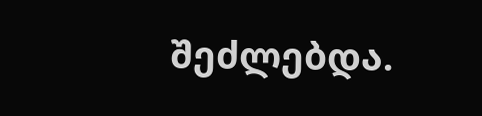შეძლებდა.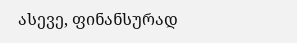ასევე, ფინანსურად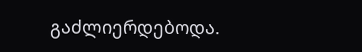გაძლიერდებოდა.